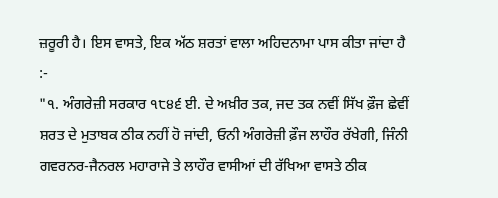ਜ਼ਰੂਰੀ ਹੈ। ਇਸ ਵਾਸਤੇ, ਇਕ ਅੱਠ ਸ਼ਰਤਾਂ ਵਾਲਾ ਅਹਿਦਨਾਮਾ ਪਾਸ ਕੀਤਾ ਜਾਂਦਾ ਹੈ :-
"੧. ਅੰਗਰੇਜ਼ੀ ਸਰਕਾਰ ੧੮੪੬ ਈ. ਦੇ ਅਖ਼ੀਰ ਤਕ, ਜਦ ਤਕ ਨਵੀਂ ਸਿੱਖ ਫ਼ੌਜ ਛੇਵੀਂ ਸ਼ਰਤ ਦੇ ਮੁਤਾਬਕ ਠੀਕ ਨਹੀਂ ਹੋ ਜਾਂਦੀ, ਓਨੀ ਅੰਗਰੇਜ਼ੀ ਫ਼ੌਜ ਲਾਹੌਰ ਰੱਖੇਗੀ, ਜਿੰਨੀ ਗਵਰਨਰ-ਜੈਨਰਲ ਮਹਾਰਾਜੇ ਤੇ ਲਾਹੌਰ ਵਾਸੀਆਂ ਦੀ ਰੱਖਿਆ ਵਾਸਤੇ ਠੀਕ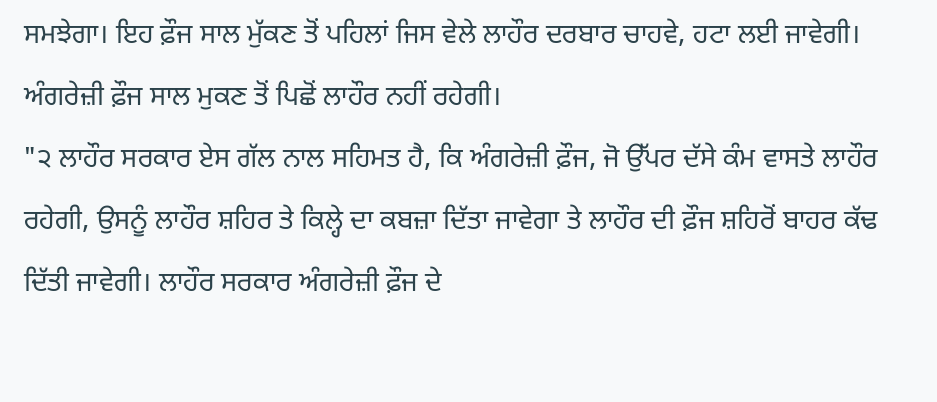ਸਮਝੇਗਾ। ਇਹ ਫ਼ੌਜ ਸਾਲ ਮੁੱਕਣ ਤੋਂ ਪਹਿਲਾਂ ਜਿਸ ਵੇਲੇ ਲਾਹੌਰ ਦਰਬਾਰ ਚਾਹਵੇ, ਹਟਾ ਲਈ ਜਾਵੇਗੀ। ਅੰਗਰੇਜ਼ੀ ਫ਼ੌਜ ਸਾਲ ਮੁਕਣ ਤੋਂ ਪਿਛੋਂ ਲਾਹੌਰ ਨਹੀਂ ਰਹੇਗੀ।
"੨ ਲਾਹੌਰ ਸਰਕਾਰ ਏਸ ਗੱਲ ਨਾਲ ਸਹਿਮਤ ਹੈ, ਕਿ ਅੰਗਰੇਜ਼ੀ ਫ਼ੌਜ, ਜੋ ਉੱਪਰ ਦੱਸੇ ਕੰਮ ਵਾਸਤੇ ਲਾਹੌਰ ਰਹੇਗੀ, ਉਸਨੂੰ ਲਾਹੌਰ ਸ਼ਹਿਰ ਤੇ ਕਿਲ੍ਹੇ ਦਾ ਕਬਜ਼ਾ ਦਿੱਤਾ ਜਾਵੇਗਾ ਤੇ ਲਾਹੌਰ ਦੀ ਫ਼ੌਜ ਸ਼ਹਿਰੋਂ ਬਾਹਰ ਕੱਢ ਦਿੱਤੀ ਜਾਵੇਗੀ। ਲਾਹੌਰ ਸਰਕਾਰ ਅੰਗਰੇਜ਼ੀ ਫ਼ੌਜ ਦੇ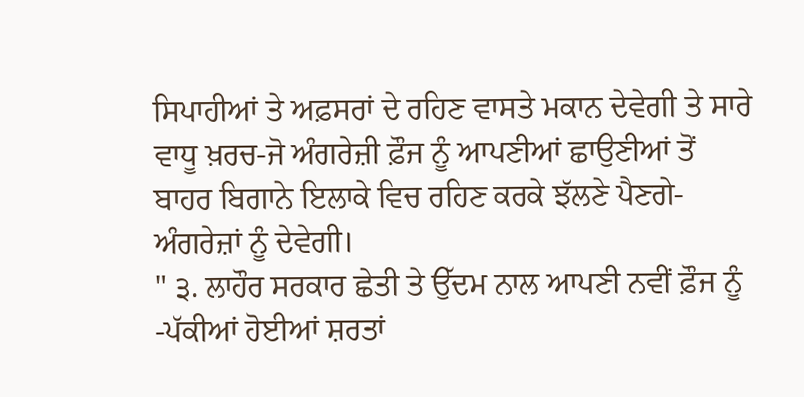ਸਿਪਾਹੀਆਂ ਤੇ ਅਫ਼ਸਰਾਂ ਦੇ ਰਹਿਣ ਵਾਸਤੇ ਮਕਾਨ ਦੇਵੇਗੀ ਤੇ ਸਾਰੇ ਵਾਧੂ ਖ਼ਰਚ-ਜੋ ਅੰਗਰੇਜ਼ੀ ਫ਼ੌਜ ਨੂੰ ਆਪਣੀਆਂ ਛਾਉਣੀਆਂ ਤੋਂ ਬਾਹਰ ਬਿਗਾਨੇ ਇਲਾਕੇ ਵਿਚ ਰਹਿਣ ਕਰਕੇ ਝੱਲਣੇ ਪੈਣਗੇ-ਅੰਗਰੇਜ਼ਾਂ ਨੂੰ ਦੇਵੇਗੀ।
" ੩. ਲਾਹੌਰ ਸਰਕਾਰ ਛੇਤੀ ਤੇ ਉੱਦਮ ਨਾਲ ਆਪਣੀ ਨਵੀਂ ਫ਼ੌਜ ਨੂੰ -ਪੱਕੀਆਂ ਹੋਈਆਂ ਸ਼ਰਤਾਂ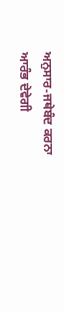ਅਨੁਸਾਰ-ਜਥੇਬੰਦ ਕਰਨਾ ਆਰੰਭ ਦੇਵੇਗੀ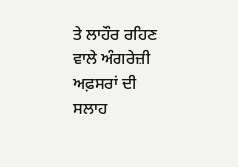ਤੇ ਲਾਹੌਰ ਰਹਿਣ ਵਾਲੇ ਅੰਗਰੇਜ਼ੀ ਅਫ਼ਸਰਾਂ ਦੀ ਸਲਾਹ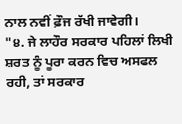ਨਾਲ ਨਵੀਂ ਫ਼ੌਜ ਰੱਖੀ ਜਾਵੇਗੀ।
"੪. ਜੇ ਲਾਹੌਰ ਸਰਕਾਰ ਪਹਿਲਾਂ ਲਿਖੀ ਸ਼ਰਤ ਨੂੰ ਪੂਰਾ ਕਰਨ ਵਿਚ ਅਸਫਲ ਰਹੀ, ਤਾਂ ਸਰਕਾਰ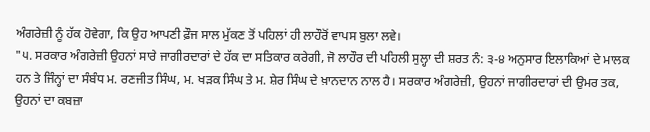ਅੰਗਰੇਜ਼ੀ ਨੂੰ ਹੱਕ ਹੋਵੇਗਾ, ਕਿ ਉਹ ਆਪਣੀ ਫ਼ੌਜ ਸਾਲ ਮੁੱਕਣ ਤੋਂ ਪਹਿਲਾਂ ਹੀ ਲਾਹੌਰੋਂ ਵਾਪਸ ਬੁਲਾ ਲਵੇ।
"੫. ਸਰਕਾਰ ਅੰਗਰੇਜ਼ੀ ਉਹਨਾਂ ਸਾਰੇ ਜਾਗੀਰਦਾਰਾਂ ਦੇ ਹੱਕ ਦਾ ਸਤਿਕਾਰ ਕਰੇਗੀ, ਜੋ ਲਾਹੌਰ ਦੀ ਪਹਿਲੀ ਸੁਲ੍ਹਾ ਦੀ ਸ਼ਰਤ ਨੰ: ੩-੪ ਅਨੁਸਾਰ ਇਲਾਕਿਆਂ ਦੇ ਮਾਲਕ ਹਨ ਤੇ ਜਿੰਨ੍ਹਾਂ ਦਾ ਸੰਬੰਧ ਮ. ਰਣਜੀਤ ਸਿੰਘ, ਮ. ਖੜਕ ਸਿੰਘ ਤੇ ਮ. ਸ਼ੇਰ ਸਿੰਘ ਦੇ ਖ਼ਾਨਦਾਨ ਨਾਲ ਹੈ। ਸਰਕਾਰ ਅੰਗਰੇਜ਼ੀ, ਉਹਨਾਂ ਜਾਗੀਰਦਾਰਾਂ ਦੀ ਉਮਰ ਤਕ, ਉਹਨਾਂ ਦਾ ਕਬਜ਼ਾ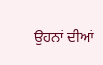ਉਹਨਾਂ ਦੀਆਂ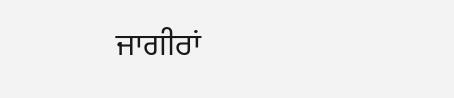ਜਾਗੀਰਾਂ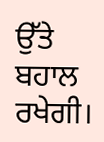ਉੱਤੇ ਬਹਾਲ ਰਖੇਗੀ।